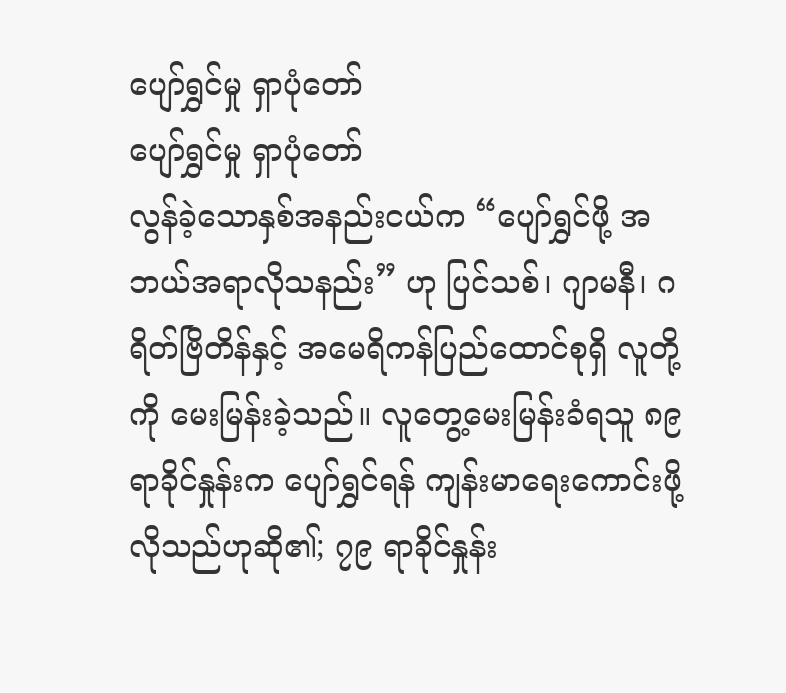ပျော်ရွှင်မှု ရှာပုံတော်
ပျော်ရွှင်မှု ရှာပုံတော်
လွန်ခဲ့သောနှစ်အနည်းငယ်က “ပျော်ရွှင်ဖို့ အဘယ်အရာလိုသနည်း” ဟု ပြင်သစ်၊ ဂျာမနီ၊ ဂရိတ်ဗြိတိန်နှင့် အမေရိကန်ပြည်ထောင်စုရှိ လူတို့ကို မေးမြန်းခဲ့သည်။ လူတွေ့မေးမြန်းခံရသူ ၈၉ ရာခိုင်နှုန်းက ပျော်ရွှင်ရန် ကျန်းမာရေးကောင်းဖို့လိုသည်ဟုဆို၏; ၇၉ ရာခိုင်နှုန်း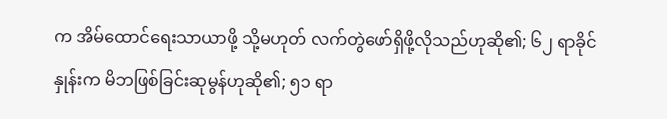က အိမ်ထောင်ရေးသာယာဖို့ သို့မဟုတ် လက်တွဲဖော်ရှိဖို့လိုသည်ဟုဆို၏; ၆၂ ရာခိုင်နှုန်းက မိဘဖြစ်ခြင်းဆုမွန်ဟုဆို၏; ၅၁ ရာ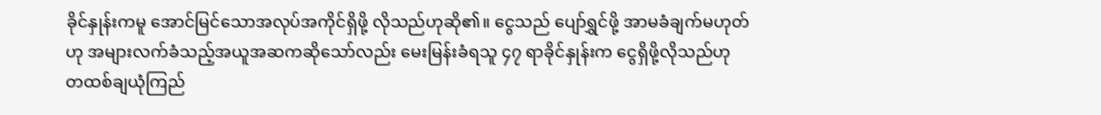ခိုင်နှုန်းကမူ အောင်မြင်သောအလုပ်အကိုင်ရှိဖို့ လိုသည်ဟုဆို၏။ ငွေသည် ပျော်ရွှင်ဖို့ အာမခံချက်မဟုတ်ဟု အများလက်ခံသည့်အယူအဆကဆိုသော်လည်း မေးမြန်းခံရသူ ၄၇ ရာခိုင်နှုန်းက ငွေရှိဖို့လိုသည်ဟု တထစ်ချယုံကြည်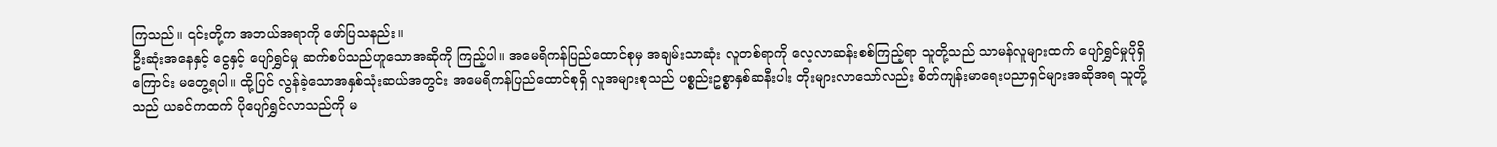ကြသည်။ ၎င်းတို့က အဘယ်အရာကို ဖော်ပြသနည်း။
ဦးဆုံးအနေနှင့် ငွေနှင့် ပျော်ရွှင်မှု ဆက်စပ်သည်ဟူသောအဆိုကို ကြည့်ပါ။ အမေရိကန်ပြည်ထောင်စုမှ အချမ်းသာဆုံး လူတစ်ရာကို လေ့လာဆန်းစစ်ကြည့်ရာ သူတို့သည် သာမန်လူများထက် ပျော်ရွှင်မှုပိုရှိကြောင်း မတွေ့ရပါ။ ထို့ပြင် လွန်ခဲ့သောအနှစ်သုံးဆယ်အတွင်း အမေရိကန်ပြည်ထောင်စုရှိ လူအများစုသည် ပစ္စည်းဥစ္စာနှစ်ဆနီးပါး တိုးများလာသော်လည်း စိတ်ကျန်းမာရေးပညာရှင်များအဆိုအရ သူတို့သည် ယခင်ကထက် ပိုပျော်ရွှင်လာသည်ကို မ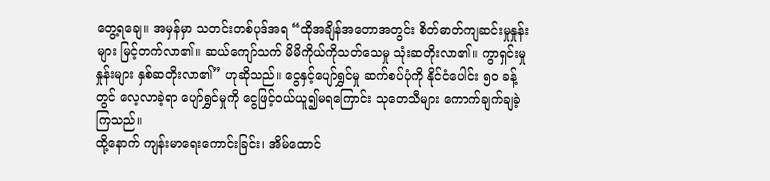တွေ့ရချေ။ အမှန်မှာ သတင်းတစ်ပုဒ်အရ “ထိုအချိန်အတောအတွင်း စိတ်ဓာတ်ကျဆင်းမှုနှုန်းများ မြင့်တက်လာ၏။ ဆယ်ကျော်သက် မိမိကိုယ်ကိုသတ်သေမှု သုံးဆတိုးလာ၏။ ကွာရှင်းမှုနှုန်းများ နှစ်ဆတိုးလာ၏” ဟုဆိုသည်။ ငွေနှင့်ပျော်ရွှင်မှု ဆက်စပ်ပုံကို နိုင်ငံပေါင်း ၅၀ ခန့်တွင် လေ့လာခဲ့ရာ ပျော်ရွှင်မှုကို ငွေဖြင့်ဝယ်ယူ၍မရကြောင်း သုတေသီများ ကောက်ချက်ချခဲ့ကြသည်။
ထို့နောက် ကျန်းမာရေးကောင်းခြင်း၊ အိမ်ထောင်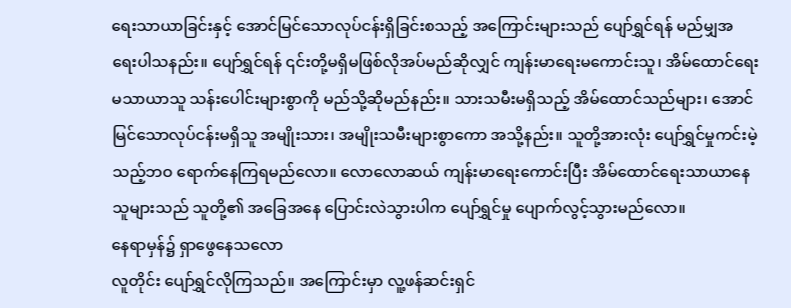ရေးသာယာခြင်းနှင့် အောင်မြင်သောလုပ်ငန်းရှိခြင်းစသည့် အကြောင်းများသည် ပျော်ရွှင်ရန် မည်မျှအရေးပါသနည်း။ ပျော်ရွှင်ရန် ၎င်းတို့မရှိမဖြစ်လိုအပ်မည်ဆိုလျှင် ကျန်းမာရေးမကောင်းသူ၊ အိမ်ထောင်ရေးမသာယာသူ သန်းပေါင်းများစွာကို မည်သို့ဆိုမည်နည်း။ သားသမီးမရှိသည့် အိမ်ထောင်သည်များ၊ အောင်မြင်သောလုပ်ငန်းမရှိသူ အမျိုးသား၊ အမျိုးသမီးများစွာကော အသို့နည်း။ သူတို့အားလုံး ပျော်ရွှင်မှုကင်းမဲ့သည့်ဘဝ ရောက်နေကြရမည်လော။ လောလောဆယ် ကျန်းမာရေးကောင်းပြီး အိမ်ထောင်ရေးသာယာနေသူများသည် သူတို့၏ အခြေအနေ ပြောင်းလဲသွားပါက ပျော်ရွှင်မှု ပျောက်လွင့်သွားမည်လော။
နေရာမှန်၌ ရှာဖွေနေသလော
လူတိုင်း ပျော်ရွှင်လိုကြသည်။ အကြောင်းမှာ လူ့ဖန်ဆင်းရှင်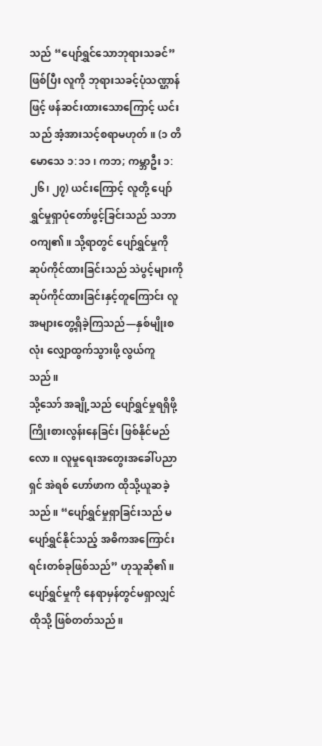သည် “ပျော်ရွှင်သောဘုရားသခင်” ဖြစ်ပြီး လူကို ဘုရားသခင့်ပုံသဏ္ဌာန်ဖြင့် ဖန်ဆင်းထားသောကြောင့် ယင်းသည် အံ့အားသင့်စရာမဟုတ်။ (၁ တိမောသေ ၁:၁၁၊ ကဘ; ကမ္ဘာဦး ၁:၂၆၊ ၂၇) ယင်းကြောင့် လူတို့ ပျော်ရွှင်မှုရှာပုံတော်ဖွင့်ခြင်းသည် သဘာဝကျ၏။ သို့ရာတွင် ပျော်ရွှင်မှုကို ဆုပ်ကိုင်ထားခြင်းသည် သဲပွင့်များကို ဆုပ်ကိုင်ထားခြင်းနှင့်တူကြောင်း လူအများတွေ့ရှိခဲ့ကြသည်—နှစ်မျိုးစလုံး လျှောထွက်သွားဖို့ လွယ်ကူသည်။
သို့သော် အချို့သည် ပျော်ရွှင်မှုရရှိဖို့ ကြိုးစားလွန်းနေခြင်း ဖြစ်နိုင်မည်လော။ လူမှုရေးအတွေးအခေါ်ပညာရှင် အဲရစ် ဟော်ဖာက ထိုသို့ယူဆခဲ့သည်။ “ပျော်ရွှင်မှုရှာခြင်းသည် မပျော်ရွှင်နိုင်သည့် အဓိကအကြောင်းရင်းတစ်ခုဖြစ်သည်” ဟုသူဆို၏။ ပျော်ရွှင်မှုကို နေရာမှန်တွင်မရှာလျှင် ထိုသို့ ဖြစ်တတ်သည်။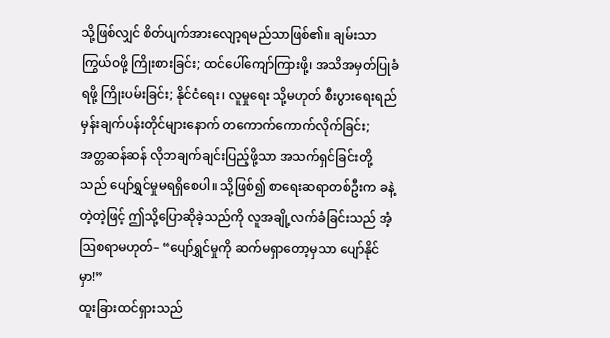သို့ဖြစ်လျှင် စိတ်ပျက်အားလျော့ရမည်သာဖြစ်၏။ ချမ်းသာကြွယ်ဝဖို့ ကြိုးစားခြင်း; ထင်ပေါ်ကျော်ကြားဖို့၊ အသိအမှတ်ပြုခံရဖို့ ကြိုးပမ်းခြင်း; နိုင်ငံရေး၊ လူမှုရေး သို့မဟုတ် စီးပွားရေးရည်မှန်းချက်ပန်းတိုင်များနောက် တကောက်ကောက်လိုက်ခြင်း; အတ္တဆန်ဆန် လိုဘချက်ချင်းပြည့်ဖို့သာ အသက်ရှင်ခြင်းတို့သည် ပျော်ရွှင်မှုမရရှိစေပါ။ သို့ဖြစ်၍ စာရေးဆရာတစ်ဦးက ခနဲ့တဲ့တဲ့ဖြင့် ဤသို့ပြောဆိုခဲ့သည်ကို လူအချို့လက်ခံခြင်းသည် အံ့ဩစရာမဟုတ်– “ပျော်ရွှင်မှုကို ဆက်မရှာတော့မှသာ ပျော်နိုင်မှာ!”
ထူးခြားထင်ရှားသည်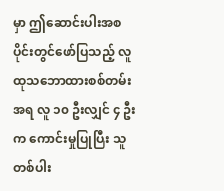မှာ ဤဆောင်းပါးအစပိုင်းတွင်ဖော်ပြသည့် လူထုသဘောထားစစ်တမ်းအရ လူ ၁၀ ဦးလျှင် ၄ ဦးက ကောင်းမှုပြုပြီး သူတစ်ပါး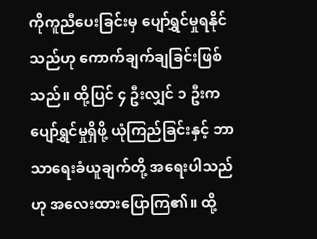ကိုကူညီပေးခြင်းမှ ပျော်ရွှင်မှုရနိုင်သည်ဟု ကောက်ချက်ချခြင်းဖြစ်သည်။ ထို့ပြင် ၄ ဦးလျှင် ၁ ဦးက ပျော်ရွှင်မှုရှိဖို့ ယုံကြည်ခြင်းနှင့် ဘာသာရေးခံယူချက်တို့ အရေးပါသည်ဟု အလေးထားပြောကြ၏။ ထို့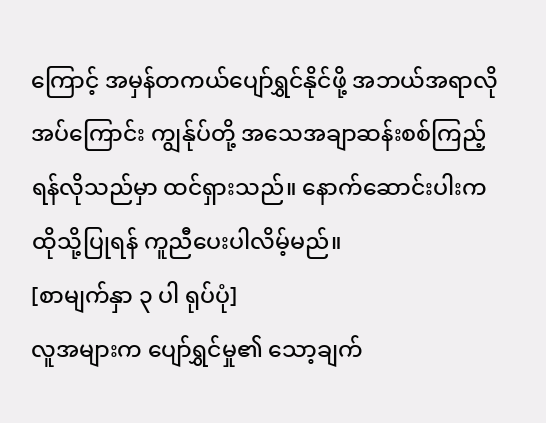ကြောင့် အမှန်တကယ်ပျော်ရွှင်နိုင်ဖို့ အဘယ်အရာလိုအပ်ကြောင်း ကျွန်ုပ်တို့ အသေအချာဆန်းစစ်ကြည့်ရန်လိုသည်မှာ ထင်ရှားသည်။ နောက်ဆောင်းပါးက ထိုသို့ပြုရန် ကူညီပေးပါလိမ့်မည်။
[စာမျက်နှာ ၃ ပါ ရုပ်ပုံ]
လူအများက ပျော်ရွှင်မှု၏ သော့ချက်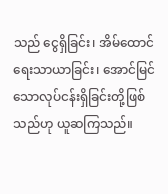သည် ငွေရှိခြင်း၊ အိမ်ထောင်ရေးသာယာခြင်း၊ အောင်မြင်သောလုပ်ငန်းရှိခြင်းတို့ဖြစ်သည်ဟု ယူဆကြသည်။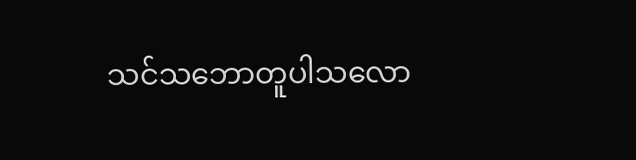သင်သဘောတူပါသလော